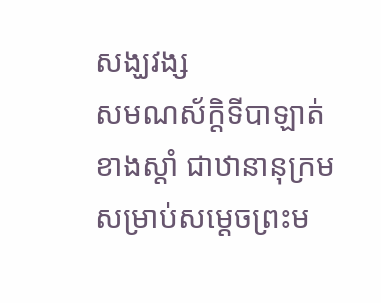សង្ឃវង្ស
សមណស័ក្ដិទីបាឡាត់ខាងស្ដាំ ជាឋានានុក្រមសម្រាប់សម្ដេចព្រះម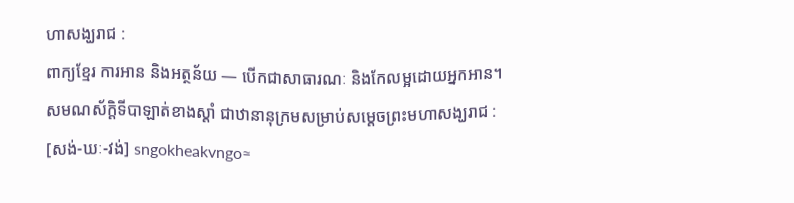ហាសង្ឃរាជ :
ពាក្យខ្មែរ ការអាន និងអត្ថន័យ — បើកជាសាធារណៈ និងកែលម្អដោយអ្នកអាន។
សមណស័ក្ដិទីបាឡាត់ខាងស្ដាំ ជាឋានានុក្រមសម្រាប់សម្ដេចព្រះមហាសង្ឃរាជ :
[សង់-ឃៈ-វង់] sngokheakvngo≈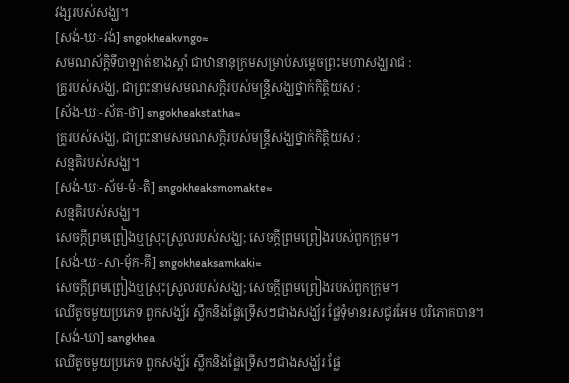វង្សរបស់សង្ឃ។
[សង់-ឃៈ-វង់] sngokheakvngo≈
សមណស័ក្ដិទីបាឡាត់ខាងស្ដាំ ជាឋានានុក្រមសម្រាប់សម្ដេចព្រះមហាសង្ឃរាជ :
គ្រូរបស់សង្ឃ, ជាព្រះនាមសមណសក្ដិរបស់មន្ត្រីសង្ឃថ្នាក់កិត្តិយស :
[ស័ង-ឃៈ-ស័ត-ថា] sngokheakstatha≈
គ្រូរបស់សង្ឃ, ជាព្រះនាមសមណសក្ដិរបស់មន្ត្រីសង្ឃថ្នាក់កិត្តិយស :
សន្មតិរបស់សង្ឃ។
[សង់-ឃៈ-ស័ម-ម៉ៈ-តិ] sngokheaksmomakte≈
សន្មតិរបស់សង្ឃ។
សេចក្ដីព្រមព្រៀងឬស្រុះស្រួលរបស់សង្ឃ; សេចក្ដីព្រមព្រៀងរបស់ពួកក្រុម។
[សង់-ឃៈ-សា-ម៉័ក-គី] sngokheaksamkaki≈
សេចក្ដីព្រមព្រៀងឬស្រុះស្រួលរបស់សង្ឃ; សេចក្ដីព្រមព្រៀងរបស់ពួកក្រុម។
ឈើតូចមួយប្រភេទ ពួកសង្ឃ័រ ស្លឹកនិងផ្លែទ្រើសៗជាងសង្ឃ័រ ផ្លែទុំមានរសជូរអែម បរិភោគបាន។
[សង់-ឃា] sangkhea
ឈើតូចមួយប្រភេទ ពួកសង្ឃ័រ ស្លឹកនិងផ្លែទ្រើសៗជាងសង្ឃ័រ ផ្លែ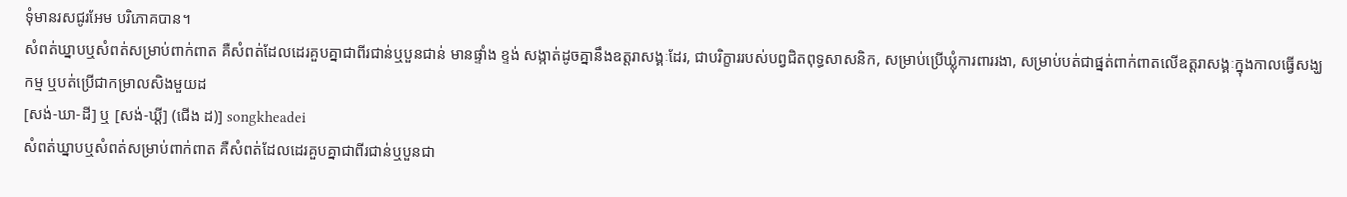ទុំមានរសជូរអែម បរិភោគបាន។
សំពត់ឃ្នាបឬសំពត់សម្រាប់ពាក់ពាត គឺសំពត់ដែលដេរគួបគ្នាជាពីរជាន់ឬបួនជាន់ មានផ្ទាំង ខ្ទង់ សង្កាត់ដូចគ្នានឹងឧត្តរាសង្គៈដែរ, ជាបរិក្ខាររបស់បព្វជិតពុទ្ធសាសនិក, សម្រាប់ប្រើឃ្លុំការពាររងា, សម្រាប់បត់ជាផ្នត់ពាក់ពាតលើឧត្តរាសង្គៈក្នុងកាលធ្វើសង្ឃកម្ម ឬបត់ប្រើជាកម្រាលសិងមួយដ
[សង់-ឃា-ដី] ឬ [សង់-ឃ្ដី] (ជើង ដ)] songkheadei
សំពត់ឃ្នាបឬសំពត់សម្រាប់ពាក់ពាត គឺសំពត់ដែលដេរគួបគ្នាជាពីរជាន់ឬបួនជា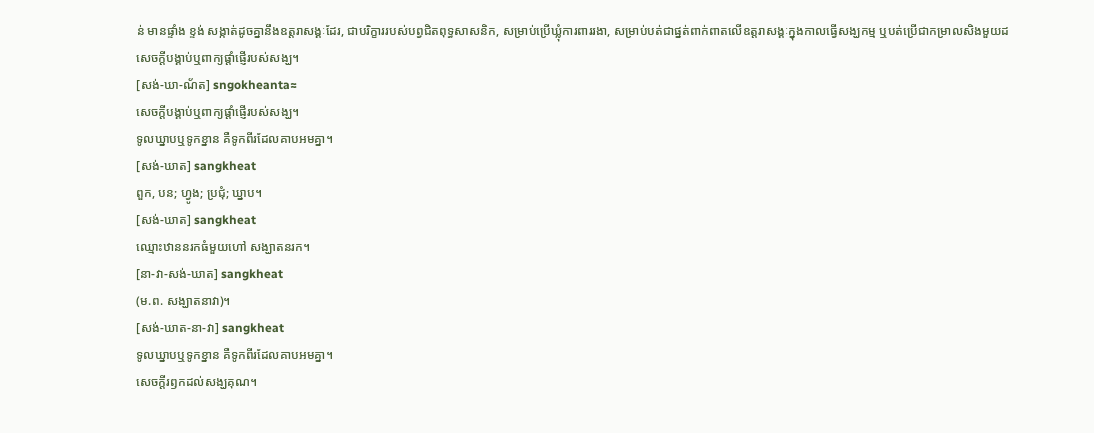ន់ មានផ្ទាំង ខ្ទង់ សង្កាត់ដូចគ្នានឹងឧត្តរាសង្គៈដែរ, ជាបរិក្ខាររបស់បព្វជិតពុទ្ធសាសនិក, សម្រាប់ប្រើឃ្លុំការពាររងា, សម្រាប់បត់ជាផ្នត់ពាក់ពាតលើឧត្តរាសង្គៈក្នុងកាលធ្វើសង្ឃកម្ម ឬបត់ប្រើជាកម្រាលសិងមួយដ
សេចក្ដីបង្គាប់ឬពាក្យផ្ដាំផ្ញើរបស់សង្ឃ។
[សង់-ឃា-ណ័ត] sngokheanta≈
សេចក្ដីបង្គាប់ឬពាក្យផ្ដាំផ្ញើរបស់សង្ឃ។
ទូលឃ្នាបឬទូកខ្នាន គឺទូកពីរដែលគាបអមគ្នា។
[សង់-ឃាត] sangkheat
ពួក, បន; ហ្វូង; ប្រជុំ; ឃ្នាប។
[សង់-ឃាត] sangkheat
ឈ្មោះឋាននរកធំមួយហៅ សង្ឃាតនរក។
[នា-វា-សង់-ឃាត] sangkheat
(ម.ព. សង្ឃាតនាវា)។
[សង់-ឃាត-នា-វា] sangkheat
ទូលឃ្នាបឬទូកខ្នាន គឺទូកពីរដែលគាបអមគ្នា។
សេចក្ដីរឭកដល់សង្ឃគុណ។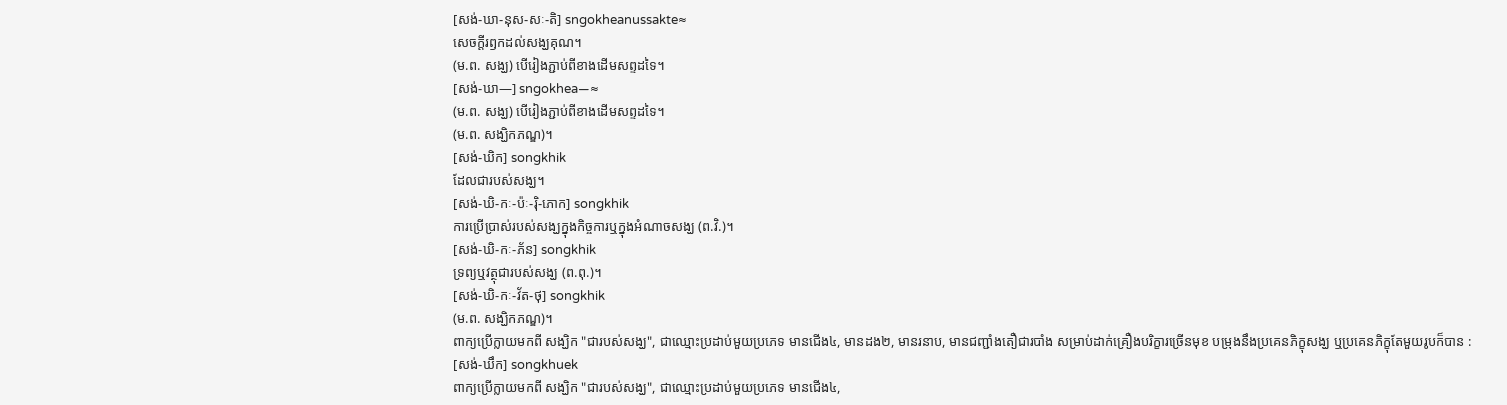[សង់-ឃា-នុស-សៈ-តិ] sngokheanussakte≈
សេចក្ដីរឭកដល់សង្ឃគុណ។
(ម.ព. សង្ឃ) បើរៀងភ្ជាប់ពីខាងដើមសព្ទដទៃ។
[សង់-ឃា—] sngokhea—≈
(ម.ព. សង្ឃ) បើរៀងភ្ជាប់ពីខាងដើមសព្ទដទៃ។
(ម.ព. សង្ឃិកភណ្ឌ)។
[សង់-ឃិក] songkhik
ដែលជារបស់សង្ឃ។
[សង់-ឃិ-កៈ-ប៉ៈ-រ៉ិ-ភោក] songkhik
ការប្រើប្រាស់របស់សង្ឃក្នុងកិច្ចការឬក្នុងអំណាចសង្ឃ (ព.វិ.)។
[សង់-ឃិ-កៈ-ភ័ន] songkhik
ទ្រព្យឬវត្ថុជារបស់សង្ឃ (ព.ពុ.)។
[សង់-ឃិ-កៈ-វ័ត-ថុ] songkhik
(ម.ព. សង្ឃិកភណ្ឌ)។
ពាក្យប្រើក្លាយមកពី សង្ឃិក "ជារបស់សង្ឃ", ជាឈ្មោះប្រដាប់មួយប្រភេទ មានជើង៤, មានដង២, មានរនាប, មានជញ្ជាំងតឿជារបាំង សម្រាប់ដាក់គ្រឿងបរិក្ខារច្រើនមុខ បម្រុងនឹងប្រគេនភិក្ខុសង្ឃ ឬប្រគេនភិក្ខុតែមួយរូបក៏បាន :
[សង់-ឃឹក] songkhuek
ពាក្យប្រើក្លាយមកពី សង្ឃិក "ជារបស់សង្ឃ", ជាឈ្មោះប្រដាប់មួយប្រភេទ មានជើង៤,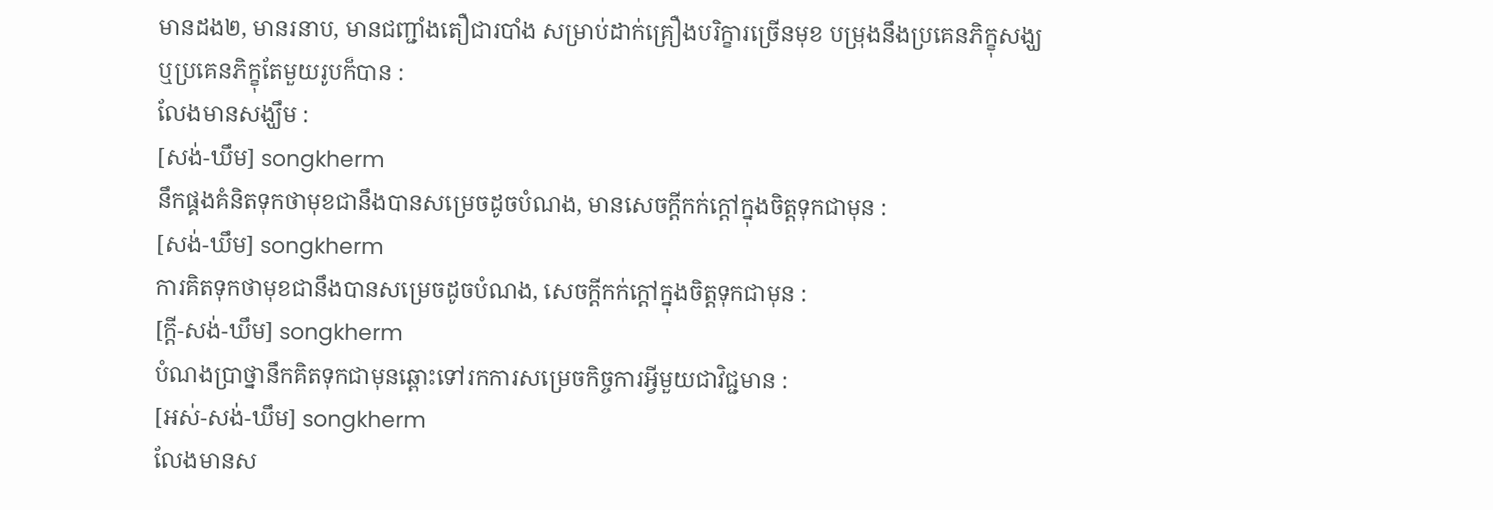មានដង២, មានរនាប, មានជញ្ជាំងតឿជារបាំង សម្រាប់ដាក់គ្រឿងបរិក្ខារច្រើនមុខ បម្រុងនឹងប្រគេនភិក្ខុសង្ឃ ឬប្រគេនភិក្ខុតែមួយរូបក៏បាន :
លែងមានសង្ឃឹម :
[សង់-ឃឹម] songkherm
នឹកផ្គងគំនិតទុកថាមុខជានឹងបានសម្រេចដូចបំណង, មានសេចក្ដីកក់ក្ដៅក្នុងចិត្តទុកជាមុន :
[សង់-ឃឹម] songkherm
ការគិតទុកថាមុខជានឹងបានសម្រេចដូចបំណង, សេចក្ដីកក់ក្ដៅក្នុងចិត្តទុកជាមុន :
[ក្ដី-សង់-ឃឹម] songkherm
បំណងប្រាថ្នានឹកគិតទុកជាមុនឆ្ពោះទៅរកការសម្រេចកិច្ចការអ្វីមួយជាវិជ្ជមាន :
[អស់-សង់-ឃឹម] songkherm
លែងមានស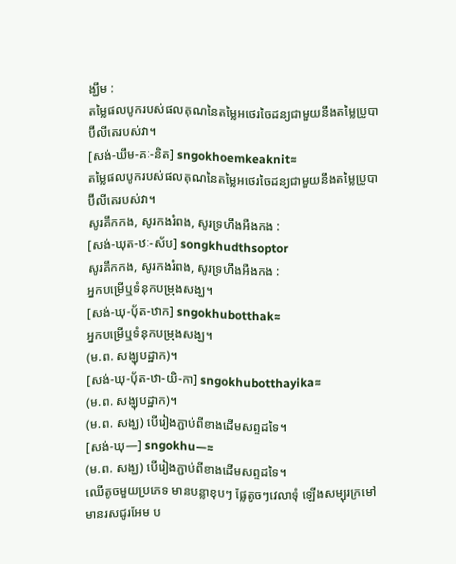ង្ឃឹម :
តម្លៃផលបូករបស់ផលគុណនៃតម្លៃអថេរចៃដន្យជាមួយនឹងតម្លៃប្រូបាប៊ីលីតេរបស់វា។
[សង់-ឃឹម-គៈ-និត] sngokhoemkeaknit≈
តម្លៃផលបូករបស់ផលគុណនៃតម្លៃអថេរចៃដន្យជាមួយនឹងតម្លៃប្រូបាប៊ីលីតេរបស់វា។
សូរគឹកកង, សូរកងរំពង, សូរទ្រហឹងអឺងកង :
[សង់-ឃុត-ឋៈ-ស័ប] songkhudthsoptor
សូរគឹកកង, សូរកងរំពង, សូរទ្រហឹងអឺងកង :
អ្នកបម្រើឬទំនុកបម្រុងសង្ឃ។
[សង់-ឃុ-បុ័ត-ឋាក] sngokhubotthak≈
អ្នកបម្រើឬទំនុកបម្រុងសង្ឃ។
(ម.ព. សង្ឃុបដ្ឋាក)។
[សង់-ឃុ-បុ័ត-ឋា-យិ-កា] sngokhubotthayika≈
(ម.ព. សង្ឃុបដ្ឋាក)។
(ម.ព. សង្ឃ) បើរៀងភ្ជាប់ពីខាងដើមសព្ទដទៃ។
[សង់-ឃុ—] sngokhu—≈
(ម.ព. សង្ឃ) បើរៀងភ្ជាប់ពីខាងដើមសព្ទដទៃ។
ឈើតូចមួយប្រភេទ មានបន្លាខុបៗ ផ្លែតូចៗវេលាទុំ ឡើងសម្បុរក្រមៅ មានរសជូរអែម ប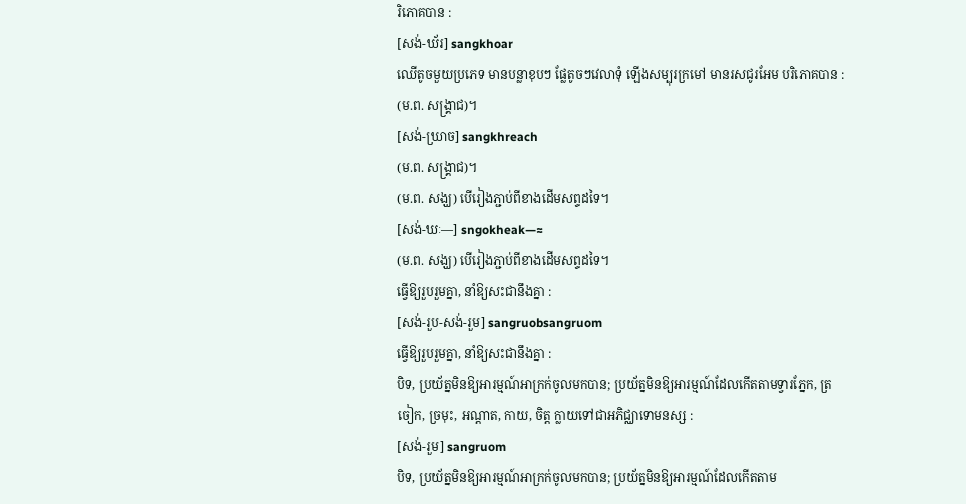រិភោគបាន :
[សង់-ឃ័រ] sangkhoar
ឈើតូចមួយប្រភេទ មានបន្លាខុបៗ ផ្លែតូចៗវេលាទុំ ឡើងសម្បុរក្រមៅ មានរសជូរអែម បរិភោគបាន :
(ម.ព. សង្គ្រាជ)។
[សង់-ឃ្រាច] sangkhreach
(ម.ព. សង្គ្រាជ)។
(ម.ព. សង្ឃ) បើរៀងភ្ជាប់ពីខាងដើមសព្ទដទៃ។
[សង់-ឃៈ—] sngokheak—≈
(ម.ព. សង្ឃ) បើរៀងភ្ជាប់ពីខាងដើមសព្ទដទៃ។
ធ្វើឱ្យរួបរួមគ្នា, នាំឱ្យសះជានឹងគ្នា :
[សង់-រួប-សង់-រួម] sangruobsangruom
ធ្វើឱ្យរួបរួមគ្នា, នាំឱ្យសះជានឹងគ្នា :
បិទ, ប្រយ័ត្នមិនឱ្យអារម្មណ៍អាក្រក់ចូលមកបាន; ប្រយ័ត្នមិនឱ្យអារម្មណ៍ដែលកើតតាមទ្វារភ្នែក, ត្រចៀក, ច្រមុះ, អណ្ដាត, កាយ, ចិត្ត ក្លាយទៅជាអភិជ្ឈាទោមនស្ស :
[សង់-រួម] sangruom
បិទ, ប្រយ័ត្នមិនឱ្យអារម្មណ៍អាក្រក់ចូលមកបាន; ប្រយ័ត្នមិនឱ្យអារម្មណ៍ដែលកើតតាម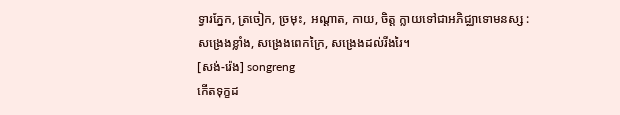ទ្វារភ្នែក, ត្រចៀក, ច្រមុះ, អណ្ដាត, កាយ, ចិត្ត ក្លាយទៅជាអភិជ្ឈាទោមនស្ស :
សង្រេងខ្លាំង, សង្រេងពេកក្រៃ, សង្រេងដល់រីងរៃ។
[សង់-រ៉េង] songreng
កើតទុក្ខដ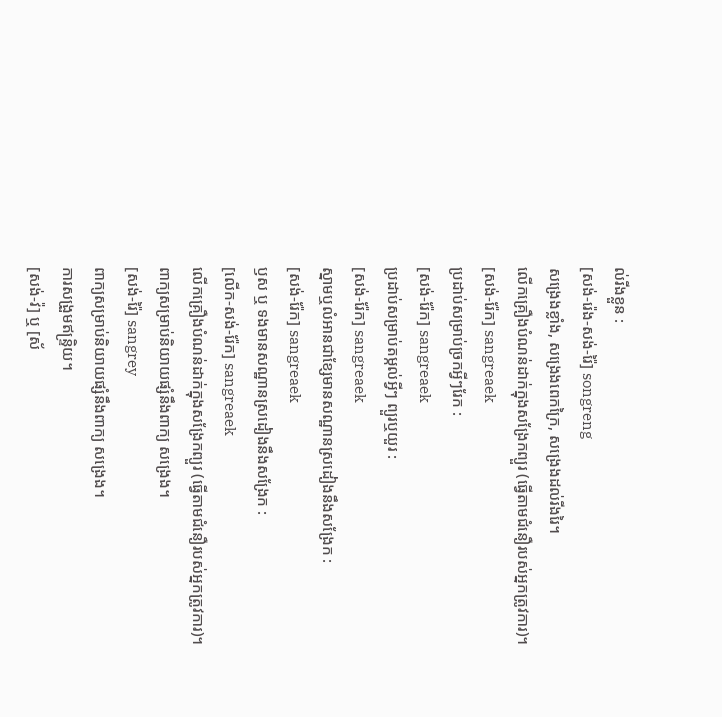ល់រីងខ្លួន :
[សង់-រ៉េង-សង់-រ៉ៃ] songreng
សង្រេងខ្លាំង, សង្រេងពេកក្រៃ, សង្រេងដល់រីងរៃ។
លើកគ្រឿងបំណន់ដាក់ក្នុងសង្រែកព្យួរ (ធ្វើតាមជំនឿរបស់អ្នកត្រូវការ)។
[សង់-រ៉ែក] sangreaek
ប្រដាប់សម្រាប់ច្រកអ្វីៗរែក :
[សង់-រ៉ែក] sangreaek
ប្រដាប់សម្រាប់តម្កល់អ្វីៗ ព្យួរឬយួរ :
[សង់-រ៉ែក] sangreaek
ស្នាមឬលំអានជាខ្សែមានសណ្ឋានស្រដៀងនឹងសង្រែក :
[សង់-រ៉ែក] sangreaek
ឫស ឬ ទងមានសណ្ឋានស្រដៀងនឹងសង្រែក :
[លើក-សង់-រ៉ែក] sangreaek
លើកគ្រឿងបំណន់ដាក់ក្នុងសង្រែកព្យួរ (ធ្វើតាមជំនឿរបស់អ្នកត្រូវការ)។
ពាក្យសម្រាប់និយាយផ្សំនឹងពាក្យ សង្រេង។
[សង់-រ៉ៃ] sangrey
ពាក្យសម្រាប់និយាយផ្សំនឹងពាក្យ សង្រេង។
ការសង្រួមឥន្ទ្រិយ។
[សង់-វ៉] ឬ [ស័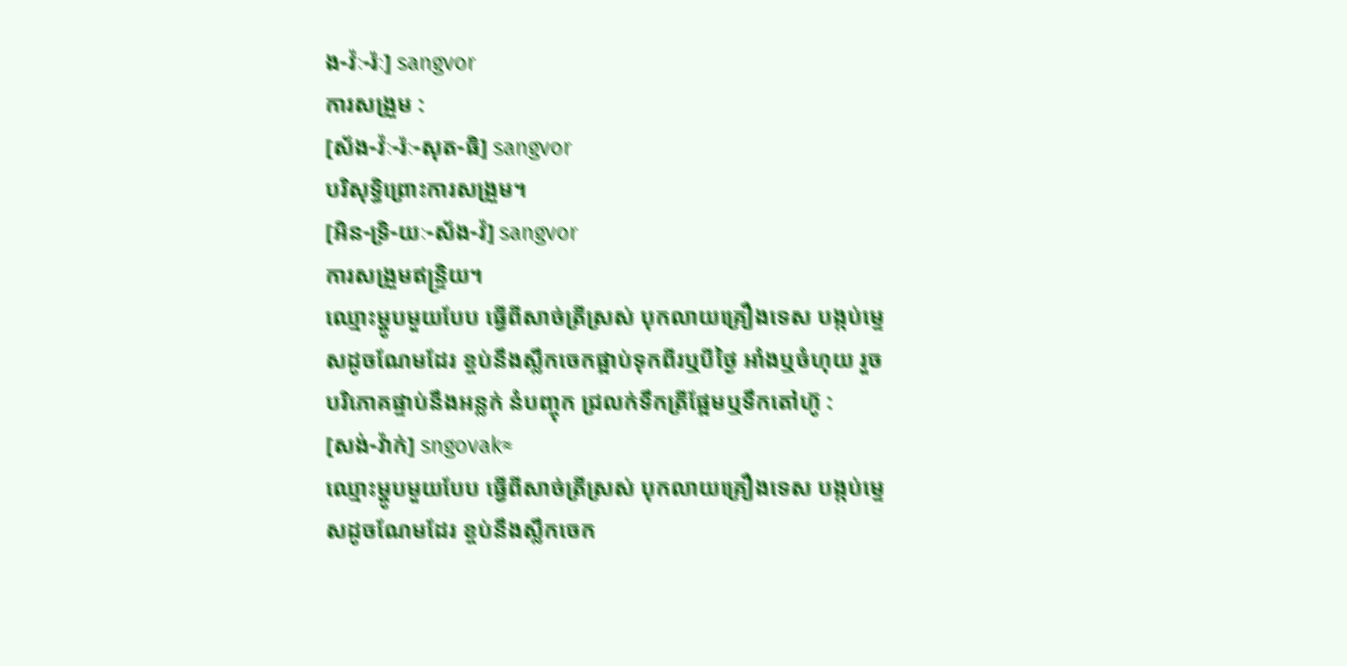ង-វ៉ៈ-រ៉ៈ] sangvor
ការសង្រួម :
[ស័ង-វ៉ៈ-រ៉ៈ-សុត-ធិ] sangvor
បរិសុទ្ធិព្រោះការសង្រួម។
[អិន-ទ្រិ-យៈ-ស័ង-វ៉] sangvor
ការសង្រួមឥន្ទ្រិយ។
ឈ្មោះម្ហូបមួយបែប ធ្វើពីសាច់ត្រីស្រស់ បុកលាយគ្រឿងទេស បង្កប់ម្ទេសដូចណែមដែរ ខ្ចប់នឹងស្លឹកចេកផ្អាប់ទុកពីរឬបីថ្ងៃ អាំងឬចំហុយ រួចបរិភោគផ្ទាប់នឹងអន្លក់ នំបញ្ចុក ជ្រលក់ទឹកត្រីផ្អែមឬទឹកតៅហ៊ូ :
[សង់-វ៉ាក់] sngovak≈
ឈ្មោះម្ហូបមួយបែប ធ្វើពីសាច់ត្រីស្រស់ បុកលាយគ្រឿងទេស បង្កប់ម្ទេសដូចណែមដែរ ខ្ចប់នឹងស្លឹកចេក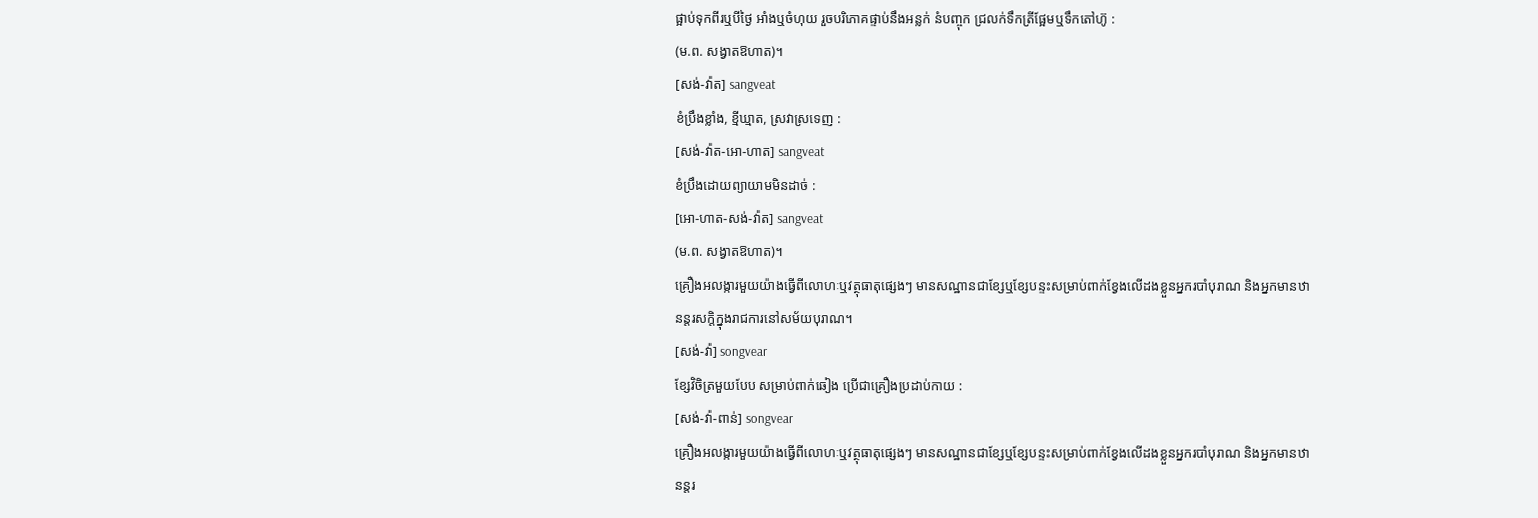ផ្អាប់ទុកពីរឬបីថ្ងៃ អាំងឬចំហុយ រួចបរិភោគផ្ទាប់នឹងអន្លក់ នំបញ្ចុក ជ្រលក់ទឹកត្រីផ្អែមឬទឹកតៅហ៊ូ :
(ម.ព. សង្វាតឱហាត)។
[សង់-វ៉ាត] sangveat
ខំប្រឹងខ្លាំង, ខ្មីឃ្មាត, ស្រវាស្រទេញ :
[សង់-វ៉ាត-អោ-ហាត] sangveat
ខំប្រឹងដោយព្យាយាមមិនដាច់ :
[អោ-ហាត-សង់-វ៉ាត] sangveat
(ម.ព. សង្វាតឱហាត)។
គ្រឿងអលង្ការមួយយ៉ាងធ្វើពីលោហៈឬវត្ថុធាតុផ្សេងៗ មានសណ្ឋានជាខ្សែឬខ្សែបន្ទះសម្រាប់ពាក់ខ្វែងលើដងខ្លួនអ្នករបាំបុរាណ និងអ្នកមានឋានន្តរសក្ដិក្នុងរាជការនៅសម័យបុរាណ។
[សង់-វ៉ា] songvear
ខ្សែវិចិត្រមួយបែប សម្រាប់ពាក់ឆៀង ប្រើជាគ្រឿងប្រដាប់កាយ :
[សង់-វ៉ា-ពាន់] songvear
គ្រឿងអលង្ការមួយយ៉ាងធ្វើពីលោហៈឬវត្ថុធាតុផ្សេងៗ មានសណ្ឋានជាខ្សែឬខ្សែបន្ទះសម្រាប់ពាក់ខ្វែងលើដងខ្លួនអ្នករបាំបុរាណ និងអ្នកមានឋានន្តរ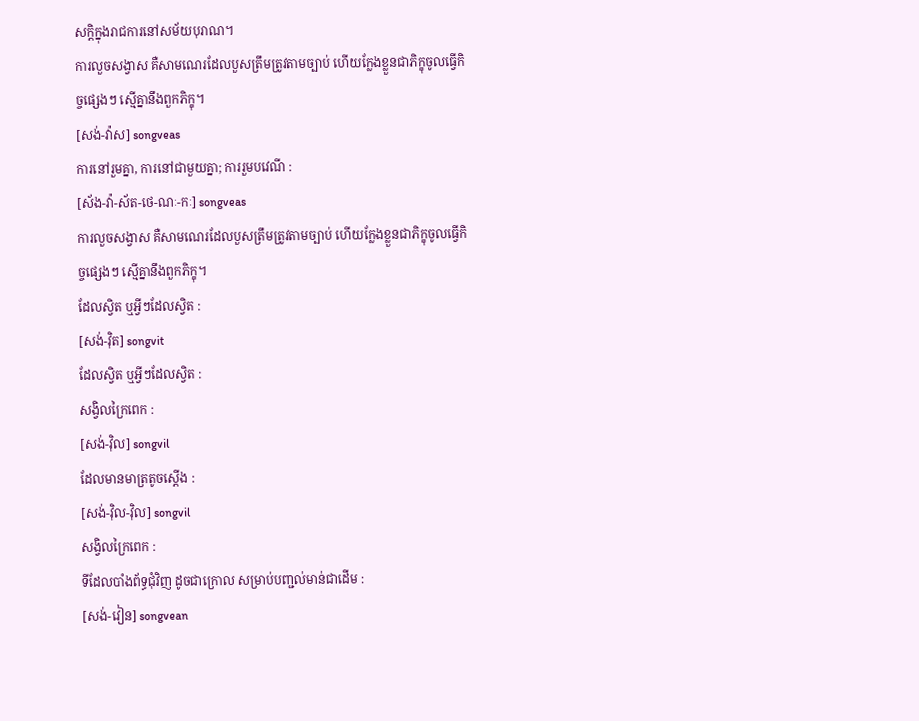សក្ដិក្នុងរាជការនៅសម័យបុរាណ។
ការលួចសង្វាស គឺសាមណេរដែលបួសត្រឹមត្រូវតាមច្បាប់ ហើយក្លែងខ្លួនជាភិក្ខុចូលធ្វើកិច្ចផ្សេងៗ ស្មើគ្នានឹងពួកភិក្ខុ។
[សង់-វ៉ាស] songveas
ការនៅរួមគ្នា, ការនៅជាមួយគ្នា; ការរួមបវេណី :
[ស័ង-វ៉ា-ស័ត-ថេ-ណៈ-កៈ] songveas
ការលួចសង្វាស គឺសាមណេរដែលបួសត្រឹមត្រូវតាមច្បាប់ ហើយក្លែងខ្លួនជាភិក្ខុចូលធ្វើកិច្ចផ្សេងៗ ស្មើគ្នានឹងពួកភិក្ខុ។
ដែលស្វិត ឬអ្វីៗដែលស្វិត :
[សង់-វ៉ិត] songvit
ដែលស្វិត ឬអ្វីៗដែលស្វិត :
សង្វិលក្រៃពេក :
[សង់-វ៉ិល] songvil
ដែលមានមាត្រតូចស្ដើង :
[សង់-វ៉ិល-វ៉ិល] songvil
សង្វិលក្រៃពេក :
ទីដែលបាំងព័ទ្ធជុំវិញ ដូចជាក្រោល សម្រាប់បញ្ជល់មាន់ជាដើម :
[សង់-វៀន] songvean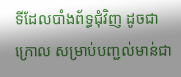ទីដែលបាំងព័ទ្ធជុំវិញ ដូចជាក្រោល សម្រាប់បញ្ជល់មាន់ជា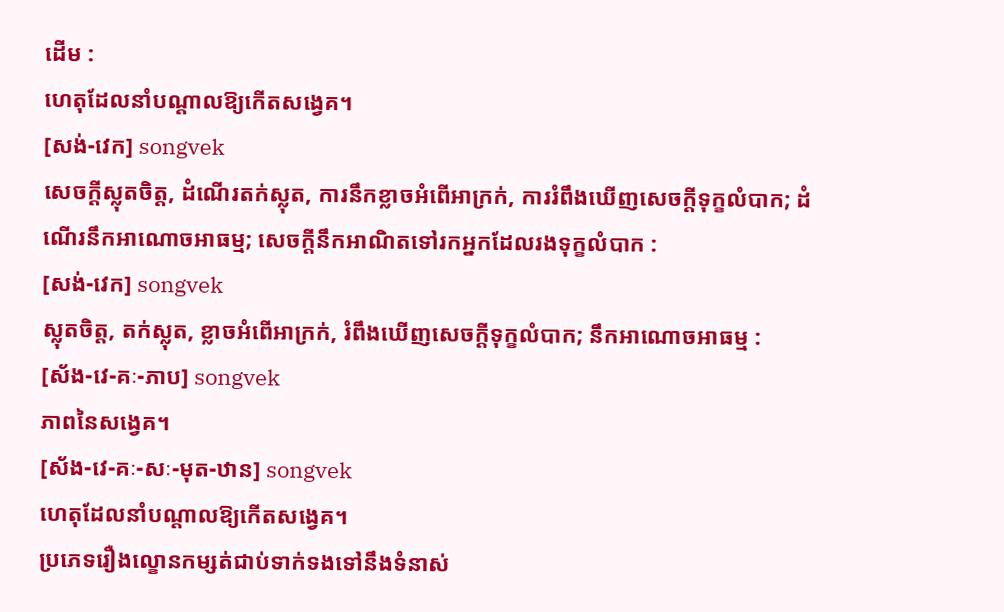ដើម :
ហេតុដែលនាំបណ្ដាលឱ្យកើតសង្វេគ។
[សង់-វេក] songvek
សេចក្ដីស្លុតចិត្ត, ដំណើរតក់ស្លុត, ការនឹកខ្លាចអំពើអាក្រក់, ការរំពឹងឃើញសេចក្ដីទុក្ខលំបាក; ដំណើរនឹកអាណោចអាធម្ម; សេចក្ដីនឹកអាណិតទៅរកអ្នកដែលរងទុក្ខលំបាក :
[សង់-វេក] songvek
ស្លុតចិត្ត, តក់ស្លុត, ខ្លាចអំពើអាក្រក់, រំពឹងឃើញសេចក្ដីទុក្ខលំបាក; នឹកអាណោចអាធម្ម :
[ស័ង-វេ-គៈ-ភាប] songvek
ភាពនៃសង្វេគ។
[ស័ង-វេ-គៈ-សៈ-មុត-ឋាន] songvek
ហេតុដែលនាំបណ្ដាលឱ្យកើតសង្វេគ។
ប្រភេទរឿងល្ខោនកម្សត់ជាប់ទាក់ទងទៅនឹងទំនាស់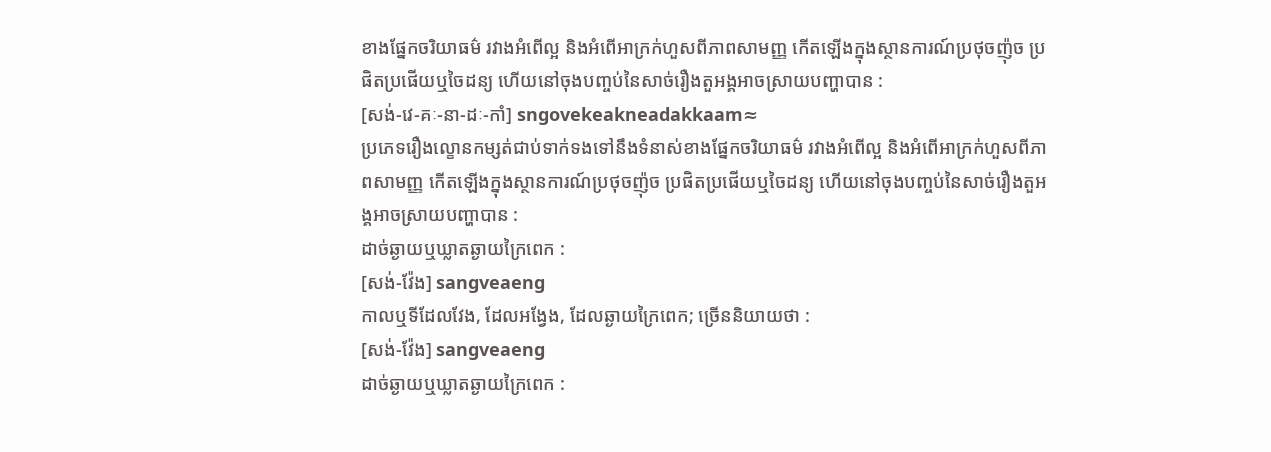ខាងផ្នែកចរិយាធម៌ រវាងអំពើល្អ និងអំពើអាក្រក់ហួសពីភាពសាមញ្ញ កើតឡើងក្នុងស្ថានការណ៍ប្រថុចញ៉ុច ប្រផិតប្រផើយឬចៃដន្យ ហើយនៅចុងបញ្ចប់នៃសាច់រឿងតួអង្គអាចស្រាយបញ្ហាបាន :
[សង់-វេ-គៈ-នា-ដៈ-កាំ] sngovekeakneadakkaam≈
ប្រភេទរឿងល្ខោនកម្សត់ជាប់ទាក់ទងទៅនឹងទំនាស់ខាងផ្នែកចរិយាធម៌ រវាងអំពើល្អ និងអំពើអាក្រក់ហួសពីភាពសាមញ្ញ កើតឡើងក្នុងស្ថានការណ៍ប្រថុចញ៉ុច ប្រផិតប្រផើយឬចៃដន្យ ហើយនៅចុងបញ្ចប់នៃសាច់រឿងតួអង្គអាចស្រាយបញ្ហាបាន :
ដាច់ឆ្ងាយឬឃ្លាតឆ្ងាយក្រៃពេក :
[សង់-វ៉ែង] sangveaeng
កាលឬទីដែលវែង, ដែលអង្វែង, ដែលឆ្ងាយក្រៃពេក; ច្រើននិយាយថា :
[សង់-វ៉ែង] sangveaeng
ដាច់ឆ្ងាយឬឃ្លាតឆ្ងាយក្រៃពេក :